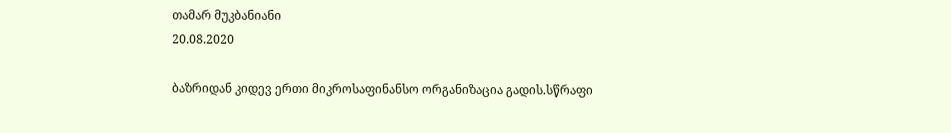თამარ მუკბანიანი
20.08.2020

ბაზრიდან კიდევ ერთი მიკროსაფინანსო ორგანიზაცია გადის.სწრაფი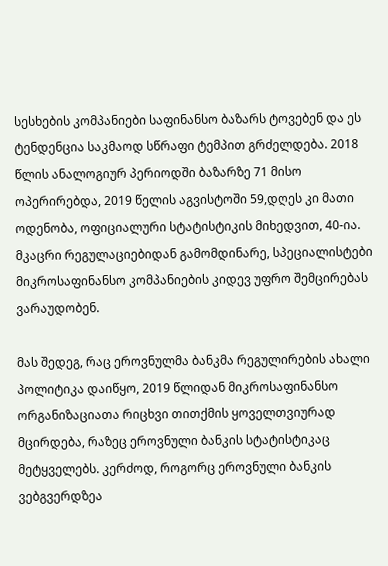სესხების კომპანიები საფინანსო ბაზარს ტოვებენ და ეს ტენდენცია საკმაოდ სწრაფი ტემპით გრძელდება. 2018 წლის ანალოგიურ პერიოდში ბაზარზე 71 მისო ოპერირებდა, 2019 წელის აგვისტოში 59,დღეს კი მათი ოდენობა, ოფიციალური სტატისტიკის მიხედვით, 40-ია. მკაცრი რეგულაციებიდან გამომდინარე, სპეციალისტები მიკროსაფინანსო კომპანიების კიდევ უფრო შემცირებას ვარაუდობენ.

მას შედეგ, რაც ეროვნულმა ბანკმა რეგულირების ახალი პოლიტიკა დაიწყო, 2019 წლიდან მიკროსაფინანსო ორგანიზაციათა რიცხვი თითქმის ყოველთვიურად მცირდება, რაზეც ეროვნული ბანკის სტატისტიკაც მეტყველებს. კერძოდ, როგორც ეროვნული ბანკის ვებგვერდზეა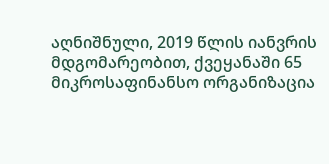აღნიშნული, 2019 წლის იანვრის მდგომარეობით, ქვეყანაში 65 მიკროსაფინანსო ორგანიზაცია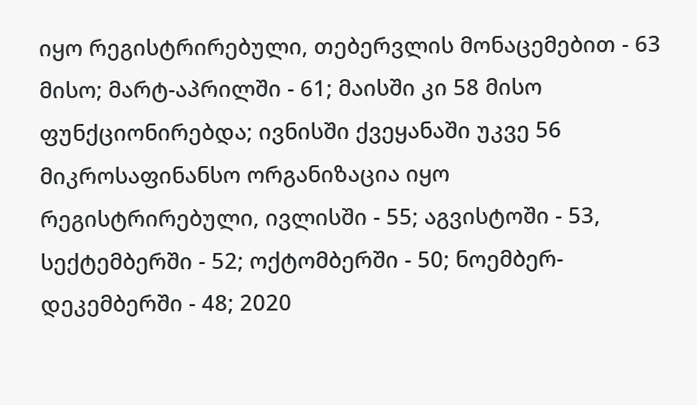იყო რეგისტრირებული, თებერვლის მონაცემებით - 63 მისო; მარტ-აპრილში - 61; მაისში კი 58 მისო ფუნქციონირებდა; ივნისში ქვეყანაში უკვე 56 მიკროსაფინანსო ორგანიზაცია იყო რეგისტრირებული, ივლისში - 55; აგვისტოში - 53, სექტემბერში - 52; ოქტომბერში - 50; ნოემბერ-დეკემბერში - 48; 2020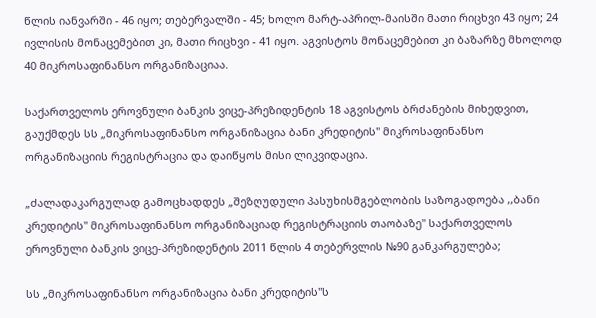წლის იანვარში - 46 იყო; თებერვალში - 45; ხოლო მარტ-აპრილ-მაისში მათი რიცხვი 43 იყო; 24 ივლისის მონაცემებით კი, მათი რიცხვი - 41 იყო. აგვისტოს მონაცემებით კი ბაზარზე მხოლოდ 40 მიკროსაფინანსო ორგანიზაციაა.

საქართველოს ეროვნული ბანკის ვიცე-პრეზიდენტის 18 აგვისტოს ბრძანების მიხედვით, გაუქმდეს სს „მიკროსაფინანსო ორგანიზაცია ბანი კრედიტის" მიკროსაფინანსო ორგანიზაციის რეგისტრაცია და დაიწყოს მისი ლიკვიდაცია.

„ძალადაკარგულად გამოცხადდეს „შეზღუდული პასუხისმგებლობის საზოგადოება ,,ბანი კრედიტის" მიკროსაფინანსო ორგანიზაციად რეგისტრაციის თაობაზე" საქართველოს ეროვნული ბანკის ვიცე-პრეზიდენტის 2011 წლის 4 თებერვლის №90 განკარგულება;

სს „მიკროსაფინანსო ორგანიზაცია ბანი კრედიტის"ს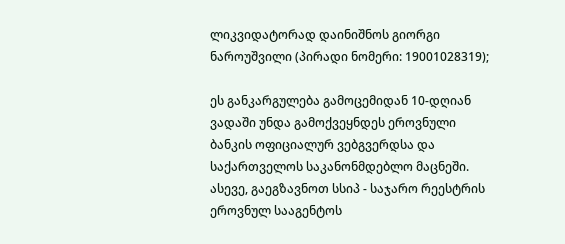ლიკვიდატორად დაინიშნოს გიორგი ნაროუშვილი (პირადი ნომერი: 19001028319);

ეს განკარგულება გამოცემიდან 10-დღიან ვადაში უნდა გამოქვეყნდეს ეროვნული ბანკის ოფიციალურ ვებგვერდსა და საქართველოს საკანონმდებლო მაცნეში. ასევე, გაეგზავნოთ სსიპ - საჯარო რეესტრის ეროვნულ სააგენტოს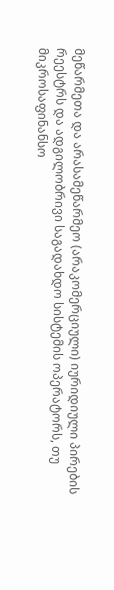მეწარმეთა და არასამეწარმეო (არაკომერციული) იურიდიული პირების რეესტრს და ადგილობრივი საგადახდო სისტემის ოპერატორს, თუ მიკროსაფინანსო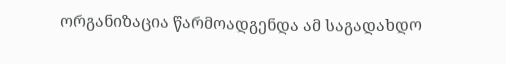ორგანიზაცია წარმოადგენდა ამ საგადახდო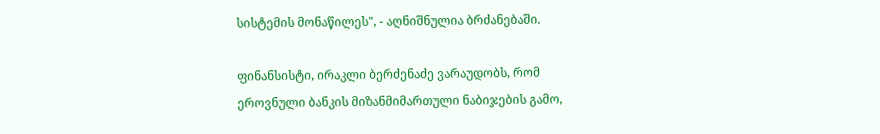სისტემის მონაწილეს", - აღნიშნულია ბრძანებაში.

ფინანსისტი, ირაკლი ბერძენაძე ვარაუდობს, რომ ეროვნული ბანკის მიზანმიმართული ნაბიჯების გამო,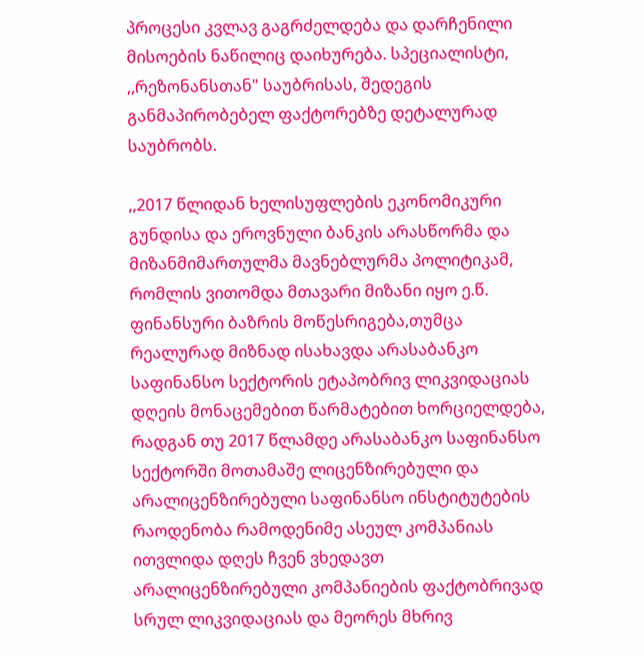პროცესი კვლავ გაგრძელდება და დარჩენილი მისოების ნაწილიც დაიხურება. სპეციალისტი, ,,რეზონანსთან" საუბრისას, შედეგის განმაპირობებელ ფაქტორებზე დეტალურად საუბრობს.

,,2017 წლიდან ხელისუფლების ეკონომიკური გუნდისა და ეროვნული ბანკის არასწორმა და მიზანმიმართულმა მავნებლურმა პოლიტიკამ, რომლის ვითომდა მთავარი მიზანი იყო ე.წ. ფინანსური ბაზრის მოწესრიგება,თუმცა რეალურად მიზნად ისახავდა არასაბანკო საფინანსო სექტორის ეტაპობრივ ლიკვიდაციას დღეის მონაცემებით წარმატებით ხორციელდება, რადგან თუ 2017 წლამდე არასაბანკო საფინანსო სექტორში მოთამაშე ლიცენზირებული და არალიცენზირებული საფინანსო ინსტიტუტების რაოდენობა რამოდენიმე ასეულ კომპანიას ითვლიდა დღეს ჩვენ ვხედავთ არალიცენზირებული კომპანიების ფაქტობრივად სრულ ლიკვიდაციას და მეორეს მხრივ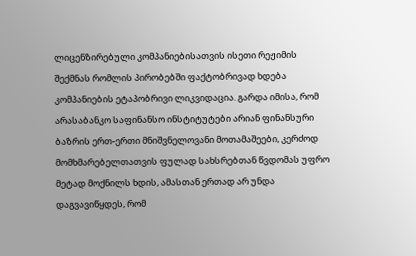ლიცენზირებული კომპანიებისათვის ისეთი რეჟიმის შექმნას რომლის პირობებში ფაქტობრივად ხდება კომპანიების ეტაპობრივი ლიკვიდაცია. გარდა იმისა, რომ არასაბანკო საფინანსო ინსტიტუტები არიან ფინანსური ბაზრის ერთ-ერთი მნიშვნელოვანი მოთამაშეები, კერძოდ მომხმარებელთათვის ფულად სახსრებთან წვდომას უფრო მეტად მოქნილს ხდის, ამასთან ერთად არ უნდა დაგვავიწყდეს, რომ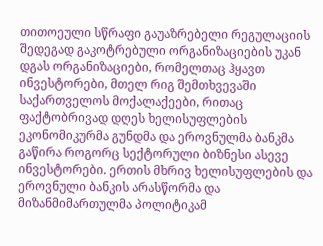თითოეული სწრაფი გაუაზრებელი რეგულაციის შედეგად გაკოტრებული ორგანიზაციების უკან დგას ორგანიზაციები, რომელთაც ჰყავთ ინვესტორები, მთელ რიგ შემთხვევაში საქართველოს მოქალაქეები, რითაც ფაქტობრივად დღეს ხელისუფლების ეკონომიკურმა გუნდმა და ეროვნულმა ბანკმა გაწირა როგორც სექტორული ბიზნესი ასევე ინვესტორები. ერთის მხრივ ხელისუფლების და ეროვნული ბანკის არასწორმა და მიზანმიმართულმა პოლიტიკამ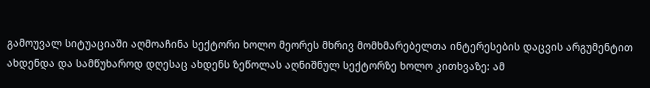გამოუვალ სიტუაციაში აღმოაჩინა სექტორი ხოლო მეორეს მხრივ მომხმარებელთა ინტერესების დაცვის არგუმენტით ახდენდა და სამწუხაროდ დღესაც ახდენს ზეწოლას აღნიშნულ სექტორზე ხოლო კითხვაზე: ამ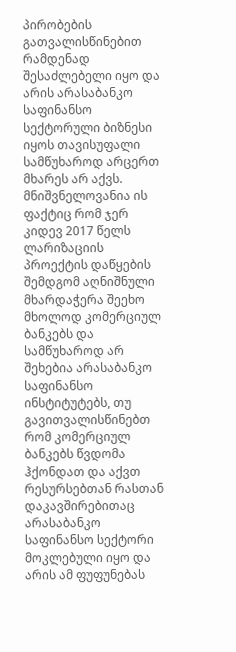პირობების გათვალისწინებით რამდენად შესაძლებელი იყო და არის არასაბანკო საფინანსო სექტორული ბიზნესი იყოს თავისუფალი სამწუხაროდ არცერთ მხარეს არ აქვს. მნიშვნელოვანია ის ფაქტიც რომ ჯერ კიდევ 2017 წელს ლარიზაციის პროექტის დაწყების შემდგომ აღნიშნული მხარდაჭერა შეეხო მხოლოდ კომერციულ ბანკებს და სამწუხაროდ არ შეხებია არასაბანკო საფინანსო ინსტიტუტებს, თუ გავითვალისწინებთ რომ კომერციულ ბანკებს წვდომა ჰქონდათ და აქვთ რესურსებთან რასთან დაკავშირებითაც არასაბანკო საფინანსო სექტორი მოკლებული იყო და არის ამ ფუფუნებას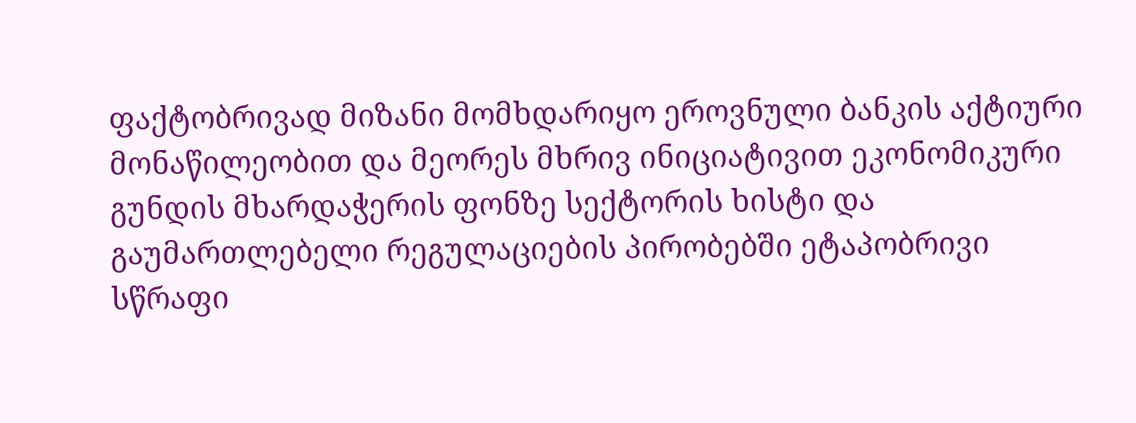ფაქტობრივად მიზანი მომხდარიყო ეროვნული ბანკის აქტიური მონაწილეობით და მეორეს მხრივ ინიციატივით ეკონომიკური გუნდის მხარდაჭერის ფონზე სექტორის ხისტი და გაუმართლებელი რეგულაციების პირობებში ეტაპობრივი სწრაფი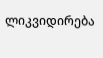ლიკვიდირება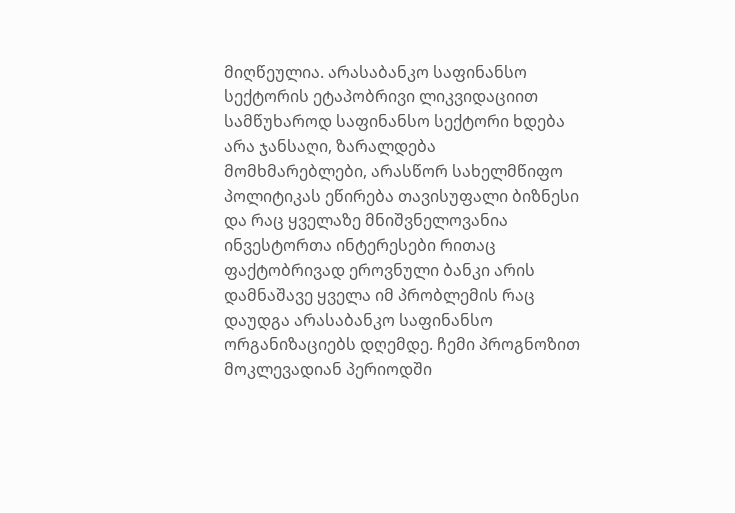მიღწეულია. არასაბანკო საფინანსო სექტორის ეტაპობრივი ლიკვიდაციით სამწუხაროდ საფინანსო სექტორი ხდება არა ჯანსაღი, ზარალდება მომხმარებლები, არასწორ სახელმწიფო პოლიტიკას ეწირება თავისუფალი ბიზნესი და რაც ყველაზე მნიშვნელოვანია ინვესტორთა ინტერესები რითაც ფაქტობრივად ეროვნული ბანკი არის დამნაშავე ყველა იმ პრობლემის რაც დაუდგა არასაბანკო საფინანსო ორგანიზაციებს დღემდე. ჩემი პროგნოზით მოკლევადიან პერიოდში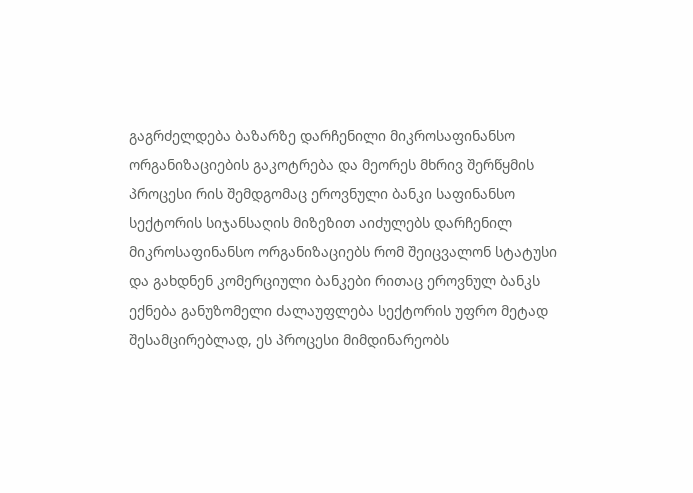გაგრძელდება ბაზარზე დარჩენილი მიკროსაფინანსო ორგანიზაციების გაკოტრება და მეორეს მხრივ შერწყმის პროცესი რის შემდგომაც ეროვნული ბანკი საფინანსო სექტორის სიჯანსაღის მიზეზით აიძულებს დარჩენილ მიკროსაფინანსო ორგანიზაციებს რომ შეიცვალონ სტატუსი და გახდნენ კომერციული ბანკები რითაც ეროვნულ ბანკს ექნება განუზომელი ძალაუფლება სექტორის უფრო მეტად შესამცირებლად, ეს პროცესი მიმდინარეობს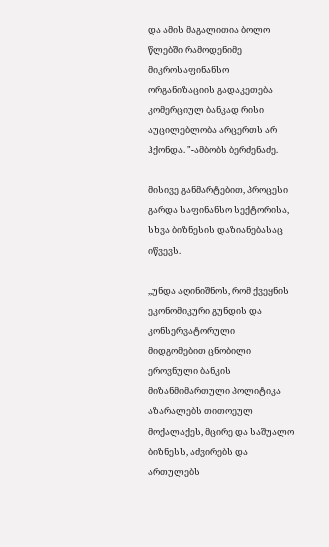და ამის მაგალითია ბოლო წლებში რამოდენიმე მიკროსაფინანსო ორგანიზაციის გადაკეთება კომერციულ ბანკად რისი აუცილებლობა არცერთს არ ჰქონდა. "-ამბობს ბერძენაძე.

მისივე განმარტებით, პროცესი გარდა საფინანსო სექტორისა, სხვა ბიზნესის დაზიანებასაც იწვევს.

,,უნდა აღინიშნოს, რომ ქვეყნის ეკონომიკური გუნდის და კონსერვატორული მიდგომებით ცნობილი ეროვნული ბანკის მიზანმიმართული პოლიტიკა აზარალებს თითოეულ მოქალაქეს, მცირე და საშუალო ბიზნესს, აძვირებს და ართულებს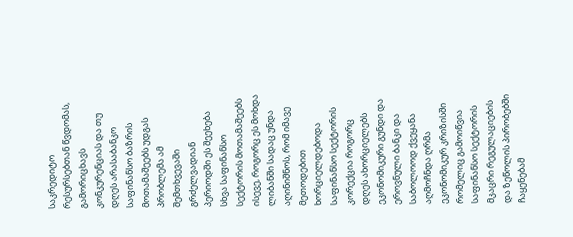საკრედიტო რესურსებთან წვდომას, გამორიცხავს კონკურენციას და თუ დღეს არასაბანკო საფინანსო ბაზრის მოთამაშეებს უდგას პრობლემა ამ შემთხვევაში გრძელვადიან პერიოდში ეს შეეხება სხვა საფინანსო სექტორის მოთამაშეებს ისევე, როგორც ეს მოხდა ლიბანში სადაც უნდა აღინიშნოს, რომ იმავე მეთოდებით ხორციელდებოდა საფინანსო სექტორის კორექცია როგორც დღეს ახორციელებს ეკონომიკური გუნდი და ეროვნული ბანკი და საბოლოოდ ქვეყანა აღმოჩნდა ღრმა ეკონომიკურ კრიზისში რომელიც გამოიწვია საფინანსო სექტორის მკაცრი რეგულაციების და ზეწოლის პირობებში ჩაყენებამ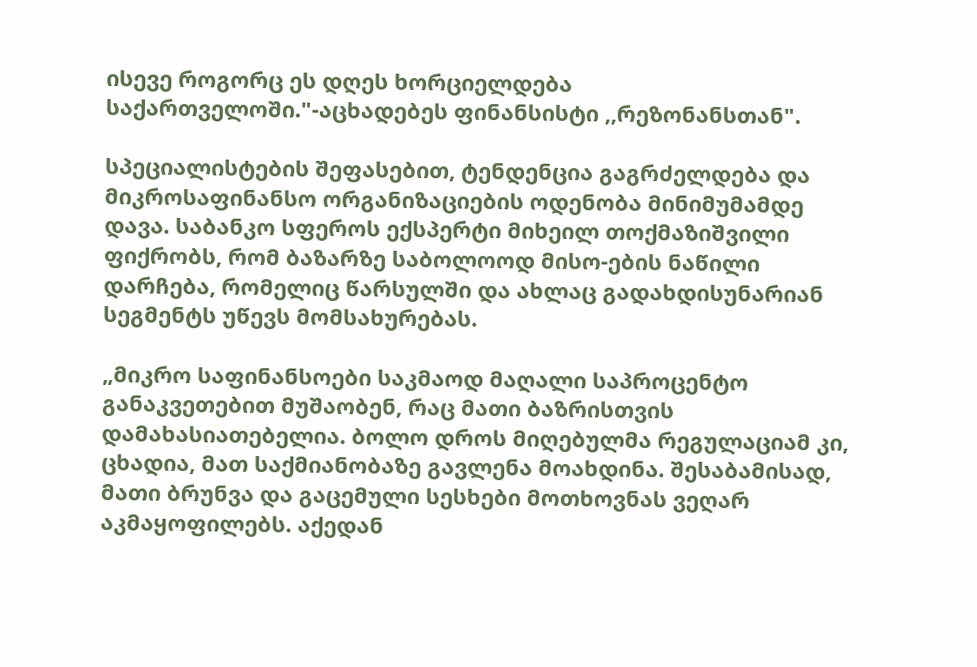ისევე როგორც ეს დღეს ხორციელდება საქართველოში."-აცხადებეს ფინანსისტი ,,რეზონანსთან".

სპეციალისტების შეფასებით, ტენდენცია გაგრძელდება და მიკროსაფინანსო ორგანიზაციების ოდენობა მინიმუმამდე დავა. საბანკო სფეროს ექსპერტი მიხეილ თოქმაზიშვილი ფიქრობს, რომ ბაზარზე საბოლოოდ მისო-ების ნაწილი დარჩება, რომელიც წარსულში და ახლაც გადახდისუნარიან სეგმენტს უწევს მომსახურებას.

„მიკრო საფინანსოები საკმაოდ მაღალი საპროცენტო განაკვეთებით მუშაობენ, რაც მათი ბაზრისთვის დამახასიათებელია. ბოლო დროს მიღებულმა რეგულაციამ კი, ცხადია, მათ საქმიანობაზე გავლენა მოახდინა. შესაბამისად, მათი ბრუნვა და გაცემული სესხები მოთხოვნას ვეღარ აკმაყოფილებს. აქედან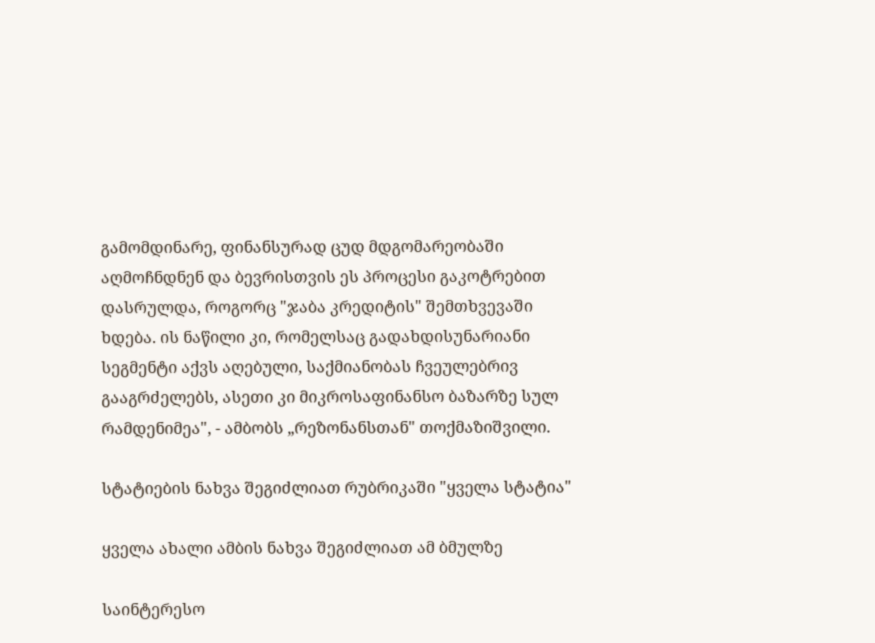გამომდინარე, ფინანსურად ცუდ მდგომარეობაში აღმოჩნდნენ და ბევრისთვის ეს პროცესი გაკოტრებით დასრულდა, როგორც "ჯაბა კრედიტის" შემთხვევაში ხდება. ის ნაწილი კი, რომელსაც გადახდისუნარიანი სეგმენტი აქვს აღებული, საქმიანობას ჩვეულებრივ გააგრძელებს, ასეთი კი მიკროსაფინანსო ბაზარზე სულ რამდენიმეა", - ამბობს „რეზონანსთან" თოქმაზიშვილი.

სტატიების ნახვა შეგიძლიათ რუბრიკაში "ყველა სტატია"

ყველა ახალი ამბის ნახვა შეგიძლიათ ამ ბმულზე

საინტერესო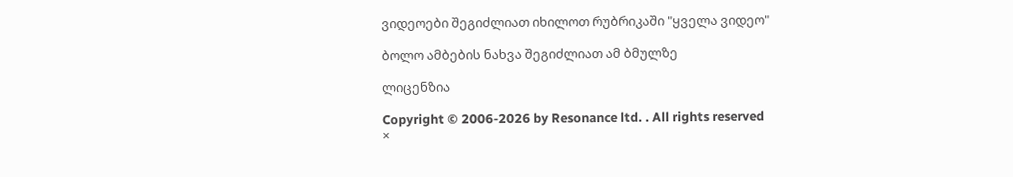ვიდეოები შეგიძლიათ იხილოთ რუბრიკაში "ყველა ვიდეო"

ბოლო ამბების ნახვა შეგიძლიათ ამ ბმულზე

ლიცენზია

Copyright © 2006-2026 by Resonance ltd. . All rights reserved
×